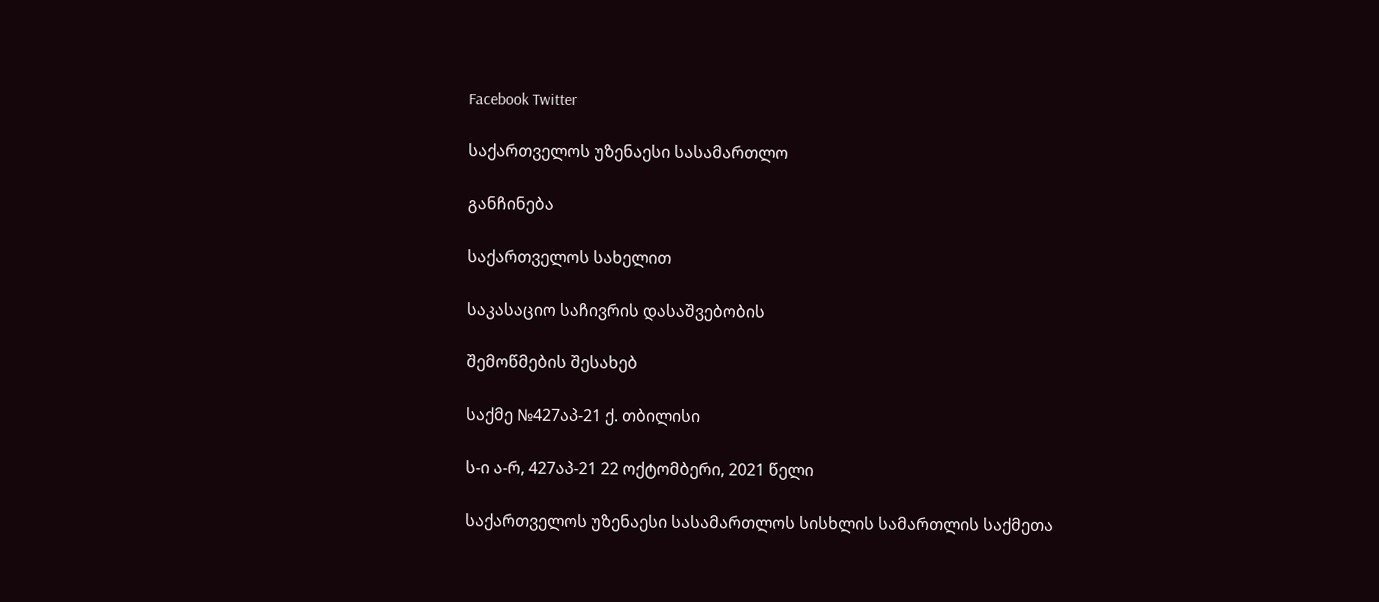Facebook Twitter

საქართველოს უზენაესი სასამართლო

განჩინება

საქართველოს სახელით

საკასაციო საჩივრის დასაშვებობის

შემოწმების შესახებ

საქმე №427აპ-21 ქ. თბილისი

ს-ი ა-რ, 427აპ-21 22 ოქტომბერი, 2021 წელი

საქართველოს უზენაესი სასამართლოს სისხლის სამართლის საქმეთა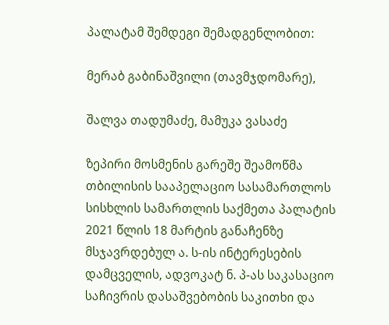პალატამ შემდეგი შემადგენლობით:

მერაბ გაბინაშვილი (თავმჯდომარე),

შალვა თადუმაძე, მამუკა ვასაძე

ზეპირი მოსმენის გარეშე შეამოწმა თბილისის სააპელაციო სასამართლოს სისხლის სამართლის საქმეთა პალატის 2021 წლის 18 მარტის განაჩენზე მსჯავრდებულ ა. ს-ის ინტერესების დამცველის, ადვოკატ ნ. პ-ას საკასაციო საჩივრის დასაშვებობის საკითხი და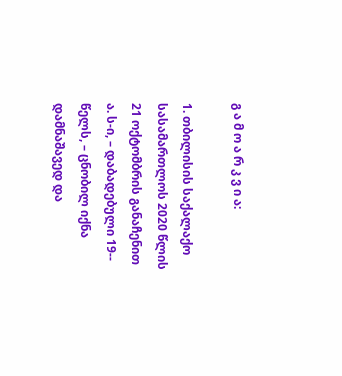გ ა მ ო ა რ კ ვ ი ა:

1. თბილისის საქალაქო სასამართლოს 2020 წლის 21 ოქტომბრის განაჩენით ა. ს-ი, – დაბადებული 19-- წელს, – ცნობილ იქნა დამნაშავედ და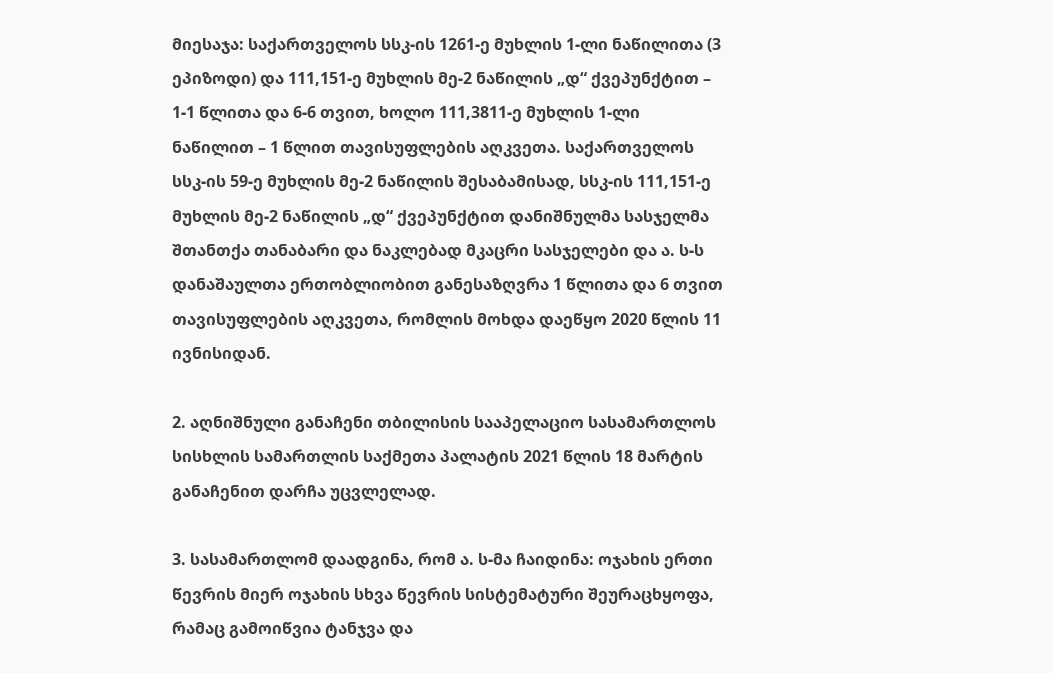მიესაჯა: საქართველოს სსკ-ის 1261-ე მუხლის 1-ლი ნაწილითა (3 ეპიზოდი) და 111,151-ე მუხლის მე-2 ნაწილის „დ“ ქვეპუნქტით – 1-1 წლითა და 6-6 თვით, ხოლო 111,3811-ე მუხლის 1-ლი ნაწილით – 1 წლით თავისუფლების აღკვეთა. საქართველოს სსკ-ის 59-ე მუხლის მე-2 ნაწილის შესაბამისად, სსკ-ის 111,151-ე მუხლის მე-2 ნაწილის „დ“ ქვეპუნქტით დანიშნულმა სასჯელმა შთანთქა თანაბარი და ნაკლებად მკაცრი სასჯელები და ა. ს-ს დანაშაულთა ერთობლიობით განესაზღვრა 1 წლითა და 6 თვით თავისუფლების აღკვეთა, რომლის მოხდა დაეწყო 2020 წლის 11 ივნისიდან.

2. აღნიშნული განაჩენი თბილისის სააპელაციო სასამართლოს სისხლის სამართლის საქმეთა პალატის 2021 წლის 18 მარტის განაჩენით დარჩა უცვლელად.

3. სასამართლომ დაადგინა, რომ ა. ს-მა ჩაიდინა: ოჯახის ერთი წევრის მიერ ოჯახის სხვა წევრის სისტემატური შეურაცხყოფა, რამაც გამოიწვია ტანჯვა და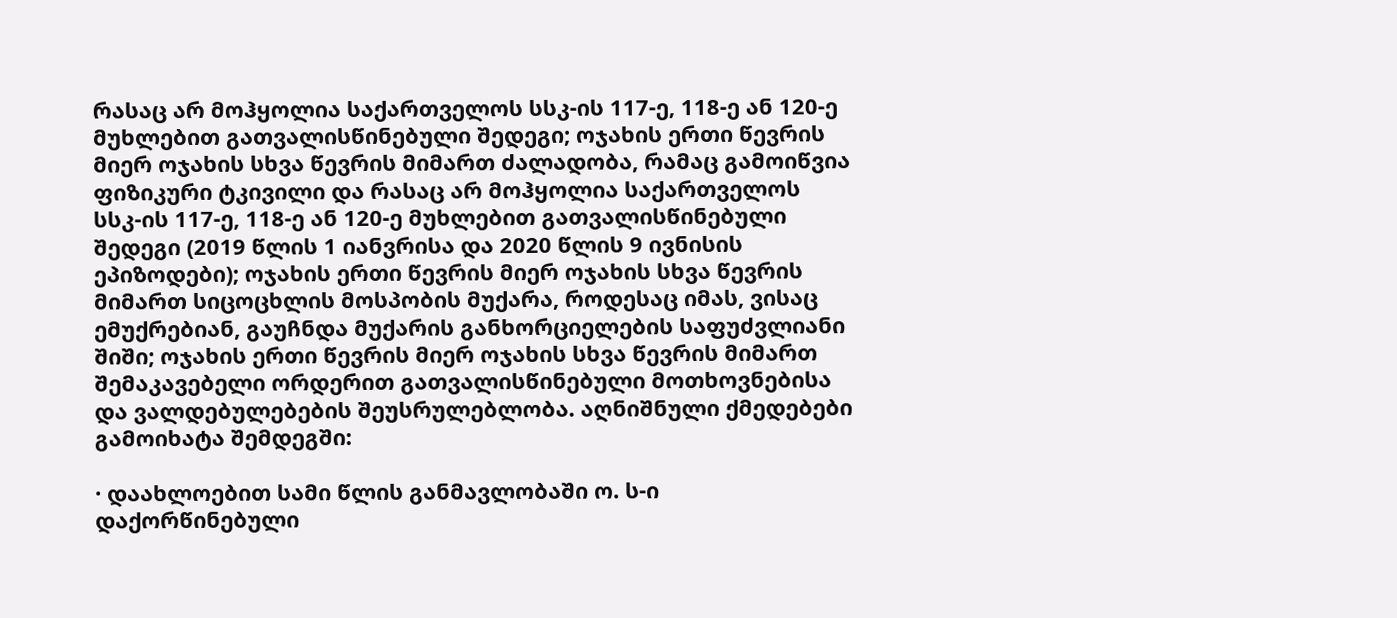რასაც არ მოჰყოლია საქართველოს სსკ-ის 117-ე, 118-ე ან 120-ე მუხლებით გათვალისწინებული შედეგი; ოჯახის ერთი წევრის მიერ ოჯახის სხვა წევრის მიმართ ძალადობა, რამაც გამოიწვია ფიზიკური ტკივილი და რასაც არ მოჰყოლია საქართველოს სსკ-ის 117-ე, 118-ე ან 120-ე მუხლებით გათვალისწინებული შედეგი (2019 წლის 1 იანვრისა და 2020 წლის 9 ივნისის ეპიზოდები); ოჯახის ერთი წევრის მიერ ოჯახის სხვა წევრის მიმართ სიცოცხლის მოსპობის მუქარა, როდესაც იმას, ვისაც ემუქრებიან, გაუჩნდა მუქარის განხორციელების საფუძვლიანი შიში; ოჯახის ერთი წევრის მიერ ოჯახის სხვა წევრის მიმართ შემაკავებელი ორდერით გათვალისწინებული მოთხოვნებისა და ვალდებულებების შეუსრულებლობა. აღნიშნული ქმედებები გამოიხატა შემდეგში:

· დაახლოებით სამი წლის განმავლობაში ო. ს-ი დაქორწინებული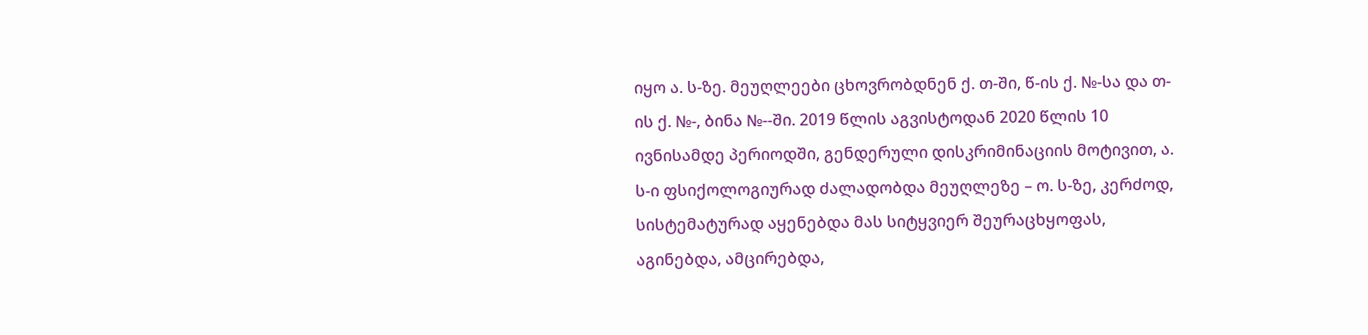იყო ა. ს-ზე. მეუღლეები ცხოვრობდნენ ქ. თ-ში, წ-ის ქ. №-სა და თ-ის ქ. №-, ბინა №--ში. 2019 წლის აგვისტოდან 2020 წლის 10 ივნისამდე პერიოდში, გენდერული დისკრიმინაციის მოტივით, ა. ს-ი ფსიქოლოგიურად ძალადობდა მეუღლეზე – ო. ს-ზე, კერძოდ, სისტემატურად აყენებდა მას სიტყვიერ შეურაცხყოფას, აგინებდა, ამცირებდა,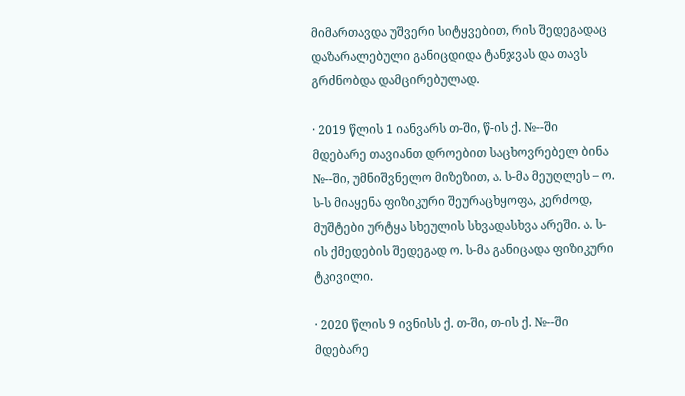მიმართავდა უშვერი სიტყვებით, რის შედეგადაც დაზარალებული განიცდიდა ტანჯვას და თავს გრძნობდა დამცირებულად.

· 2019 წლის 1 იანვარს თ-ში, წ-ის ქ. №--ში მდებარე თავიანთ დროებით საცხოვრებელ ბინა №--ში, უმნიშვნელო მიზეზით, ა. ს-მა მეუღლეს – ო. ს-ს მიაყენა ფიზიკური შეურაცხყოფა, კერძოდ, მუშტები ურტყა სხეულის სხვადასხვა არეში. ა. ს-ის ქმედების შედეგად ო. ს-მა განიცადა ფიზიკური ტკივილი.

· 2020 წლის 9 ივნისს ქ. თ-ში, თ-ის ქ. №--ში მდებარე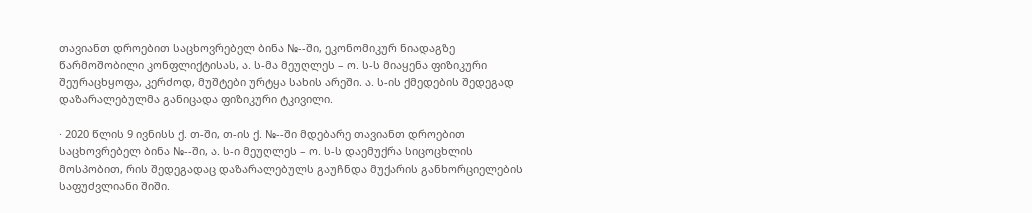თავიანთ დროებით საცხოვრებელ ბინა №--ში, ეკონომიკურ ნიადაგზე წარმოშობილი კონფლიქტისას, ა. ს-მა მეუღლეს – ო. ს-ს მიაყენა ფიზიკური შეურაცხყოფა, კერძოდ, მუშტები ურტყა სახის არეში. ა. ს-ის ქმედების შედეგად დაზარალებულმა განიცადა ფიზიკური ტკივილი.

· 2020 წლის 9 ივნისს ქ. თ-ში, თ-ის ქ. №--ში მდებარე თავიანთ დროებით საცხოვრებელ ბინა №--ში, ა. ს-ი მეუღლეს – ო. ს-ს დაემუქრა სიცოცხლის მოსპობით, რის შედეგადაც დაზარალებულს გაუჩნდა მუქარის განხორციელების საფუძვლიანი შიში.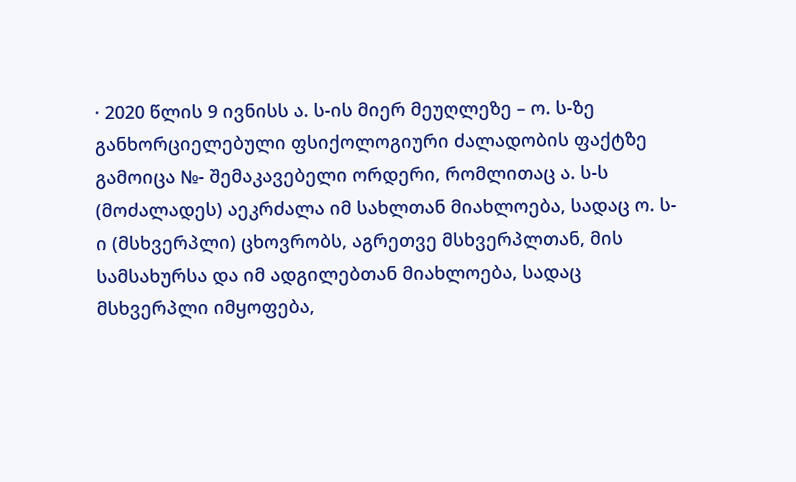· 2020 წლის 9 ივნისს ა. ს-ის მიერ მეუღლეზე – ო. ს-ზე განხორციელებული ფსიქოლოგიური ძალადობის ფაქტზე გამოიცა №- შემაკავებელი ორდერი, რომლითაც ა. ს-ს (მოძალადეს) აეკრძალა იმ სახლთან მიახლოება, სადაც ო. ს-ი (მსხვერპლი) ცხოვრობს, აგრეთვე მსხვერპლთან, მის სამსახურსა და იმ ადგილებთან მიახლოება, სადაც მსხვერპლი იმყოფება,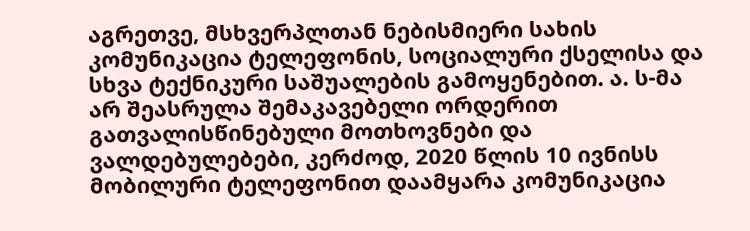აგრეთვე, მსხვერპლთან ნებისმიერი სახის კომუნიკაცია ტელეფონის, სოციალური ქსელისა და სხვა ტექნიკური საშუალების გამოყენებით. ა. ს-მა არ შეასრულა შემაკავებელი ორდერით გათვალისწინებული მოთხოვნები და ვალდებულებები, კერძოდ, 2020 წლის 10 ივნისს მობილური ტელეფონით დაამყარა კომუნიკაცია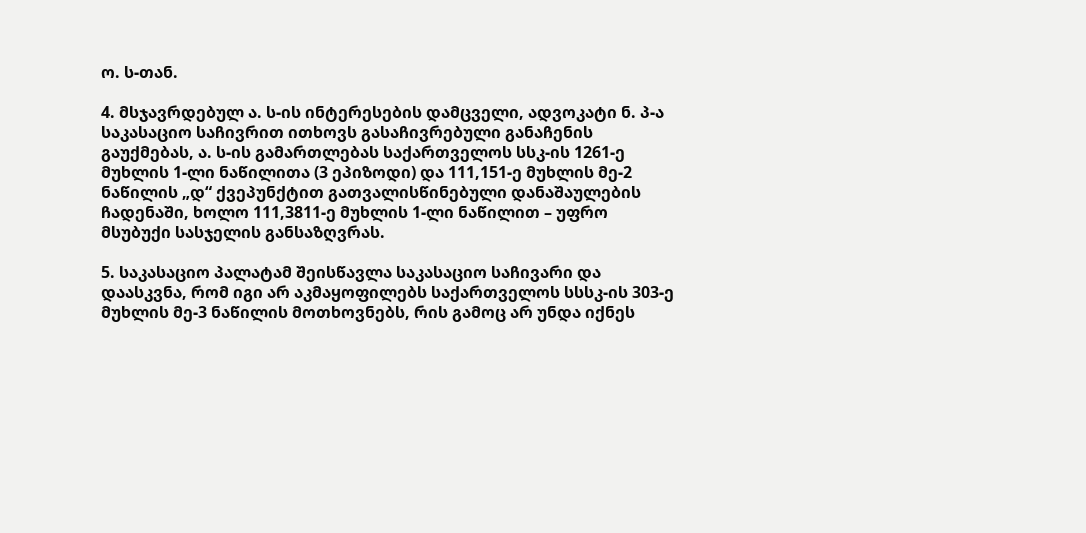ო. ს-თან.

4. მსჯავრდებულ ა. ს-ის ინტერესების დამცველი, ადვოკატი ნ. პ-ა საკასაციო საჩივრით ითხოვს გასაჩივრებული განაჩენის გაუქმებას, ა. ს-ის გამართლებას საქართველოს სსკ-ის 1261-ე მუხლის 1-ლი ნაწილითა (3 ეპიზოდი) და 111,151-ე მუხლის მე-2 ნაწილის „დ“ ქვეპუნქტით გათვალისწინებული დანაშაულების ჩადენაში, ხოლო 111,3811-ე მუხლის 1-ლი ნაწილით – უფრო მსუბუქი სასჯელის განსაზღვრას.

5. საკასაციო პალატამ შეისწავლა საკასაციო საჩივარი და დაასკვნა, რომ იგი არ აკმაყოფილებს საქართველოს სსსკ-ის 303-ე მუხლის მე-3 ნაწილის მოთხოვნებს, რის გამოც არ უნდა იქნეს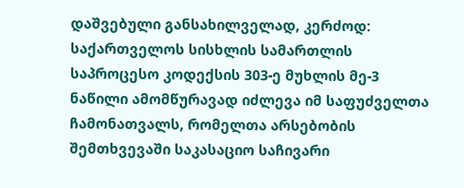დაშვებული განსახილველად, კერძოდ: საქართველოს სისხლის სამართლის საპროცესო კოდექსის 303-ე მუხლის მე-3 ნაწილი ამომწურავად იძლევა იმ საფუძველთა ჩამონათვალს, რომელთა არსებობის შემთხვევაში საკასაციო საჩივარი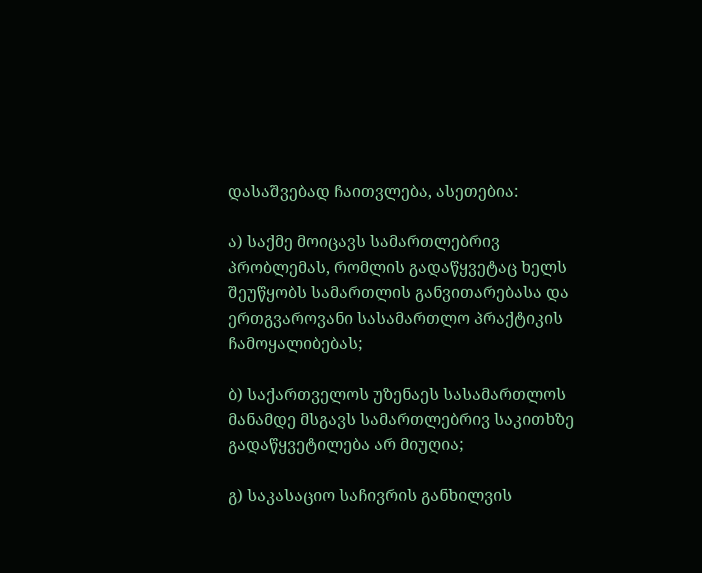დასაშვებად ჩაითვლება, ასეთებია:

ა) საქმე მოიცავს სამართლებრივ პრობლემას, რომლის გადაწყვეტაც ხელს შეუწყობს სამართლის განვითარებასა და ერთგვაროვანი სასამართლო პრაქტიკის ჩამოყალიბებას;

ბ) საქართველოს უზენაეს სასამართლოს მანამდე მსგავს სამართლებრივ საკითხზე გადაწყვეტილება არ მიუღია;

გ) საკასაციო საჩივრის განხილვის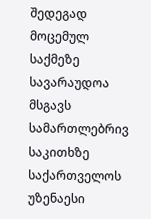შედეგად მოცემულ საქმეზე სავარაუდოა მსგავს სამართლებრივ საკითხზე საქართველოს უზენაესი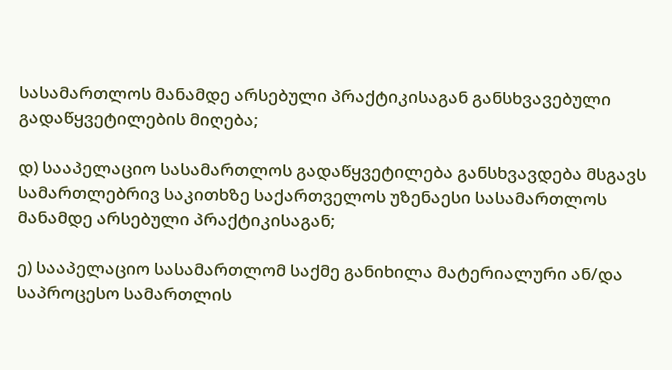სასამართლოს მანამდე არსებული პრაქტიკისაგან განსხვავებული გადაწყვეტილების მიღება;

დ) სააპელაციო სასამართლოს გადაწყვეტილება განსხვავდება მსგავს სამართლებრივ საკითხზე საქართველოს უზენაესი სასამართლოს მანამდე არსებული პრაქტიკისაგან;

ე) სააპელაციო სასამართლომ საქმე განიხილა მატერიალური ან/და საპროცესო სამართლის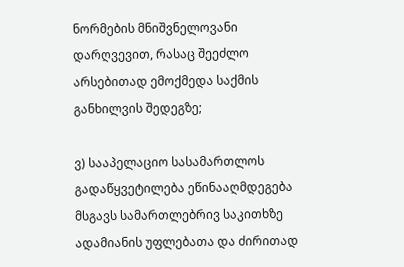ნორმების მნიშვნელოვანი დარღვევით, რასაც შეეძლო არსებითად ემოქმედა საქმის განხილვის შედეგზე;

ვ) სააპელაციო სასამართლოს გადაწყვეტილება ეწინააღმდეგება მსგავს სამართლებრივ საკითხზე ადამიანის უფლებათა და ძირითად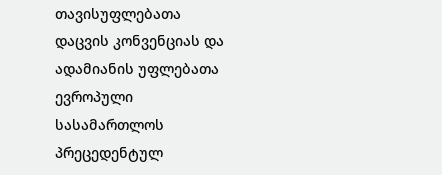თავისუფლებათა დაცვის კონვენციას და ადამიანის უფლებათა ევროპული სასამართლოს პრეცედენტულ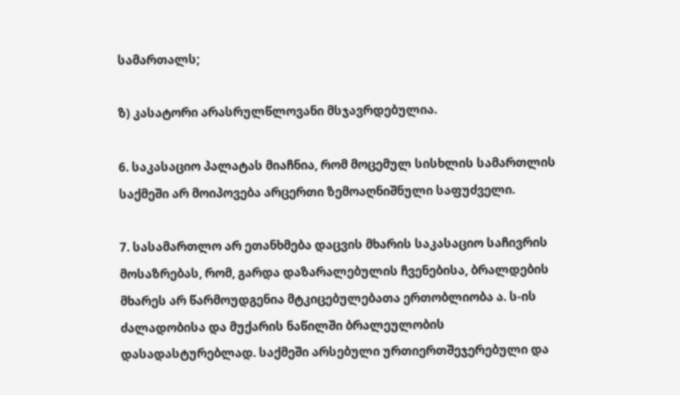სამართალს;

ზ) კასატორი არასრულწლოვანი მსჯავრდებულია.

6. საკასაციო პალატას მიაჩნია, რომ მოცემულ სისხლის სამართლის საქმეში არ მოიპოვება არცერთი ზემოაღნიშნული საფუძველი.

7. სასამართლო არ ეთანხმება დაცვის მხარის საკასაციო საჩივრის მოსაზრებას, რომ, გარდა დაზარალებულის ჩვენებისა, ბრალდების მხარეს არ წარმოუდგენია მტკიცებულებათა ერთობლიობა ა. ს-ის ძალადობისა და მუქარის ნაწილში ბრალეულობის დასადასტურებლად. საქმეში არსებული ურთიერთშეჯერებული და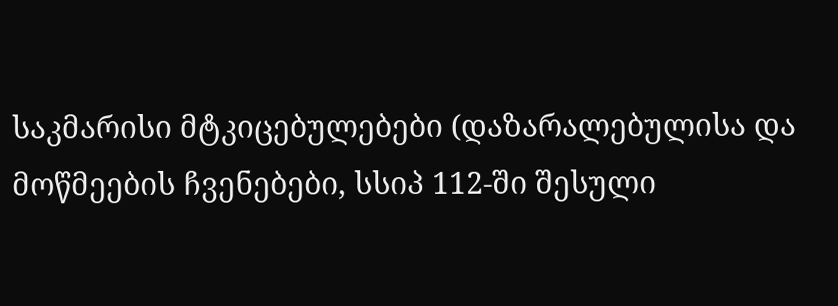საკმარისი მტკიცებულებები (დაზარალებულისა და მოწმეების ჩვენებები, სსიპ 112-ში შესული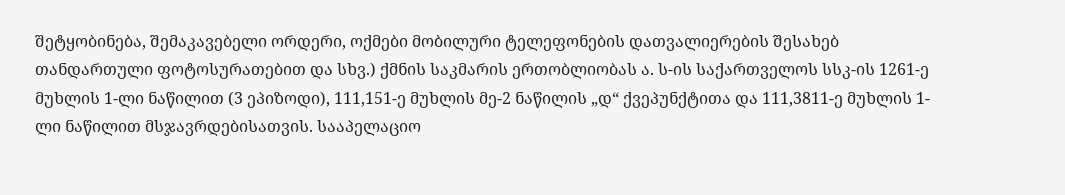შეტყობინება, შემაკავებელი ორდერი, ოქმები მობილური ტელეფონების დათვალიერების შესახებ თანდართული ფოტოსურათებით და სხვ.) ქმნის საკმარის ერთობლიობას ა. ს-ის საქართველოს სსკ-ის 1261-ე მუხლის 1-ლი ნაწილით (3 ეპიზოდი), 111,151-ე მუხლის მე-2 ნაწილის „დ“ ქვეპუნქტითა და 111,3811-ე მუხლის 1-ლი ნაწილით მსჯავრდებისათვის. სააპელაციო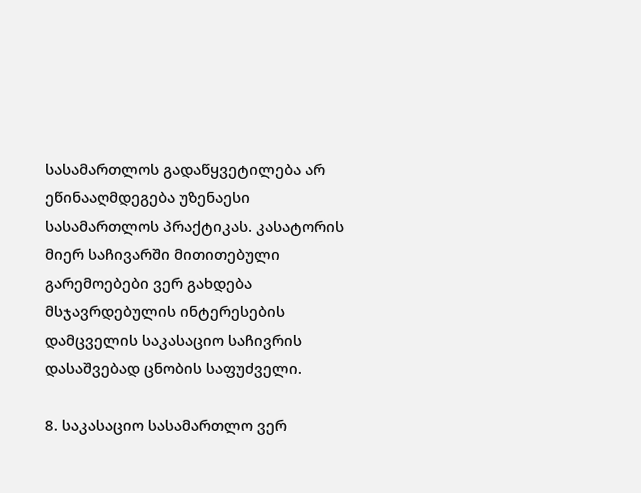სასამართლოს გადაწყვეტილება არ ეწინააღმდეგება უზენაესი სასამართლოს პრაქტიკას. კასატორის მიერ საჩივარში მითითებული გარემოებები ვერ გახდება მსჯავრდებულის ინტერესების დამცველის საკასაციო საჩივრის დასაშვებად ცნობის საფუძველი.

8. საკასაციო სასამართლო ვერ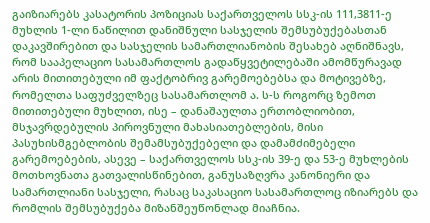გაიზიარებს კასატორის პოზიციას საქართველოს სსკ-ის 111,3811-ე მუხლის 1-ლი ნაწილით დანიშნული სასჯელის შემსუბუქებასთან დაკავშირებით და სასჯელის სამართლიანობის შესახებ აღნიშნავს, რომ სააპელაციო სასამართლოს გადაწყვეტილებაში ამომწურავად არის მითითებული იმ ფაქტობრივ გარემოებებსა და მოტივებზე, რომელთა საფუძველზეც სასამართლომ ა. ს-ს როგორც ზემოთ მითითებული მუხლით, ისე – დანაშაულთა ერთობლიობით, მსჯავრდებულის პიროვნული მახასიათებლების, მისი პასუხისმგებლობის შემამსუბუქებელი და დამამძიმებელი გარემოებების, ასევე – საქართველოს სსკ-ის 39-ე და 53-ე მუხლების მოთხოვნათა გათვალისწინებით, განუსაზღვრა კანონიერი და სამართლიანი სასჯელი, რასაც საკასაციო სასამართლოც იზიარებს და რომლის შემსუბუქება მიზანშეუწონლად მიაჩნია.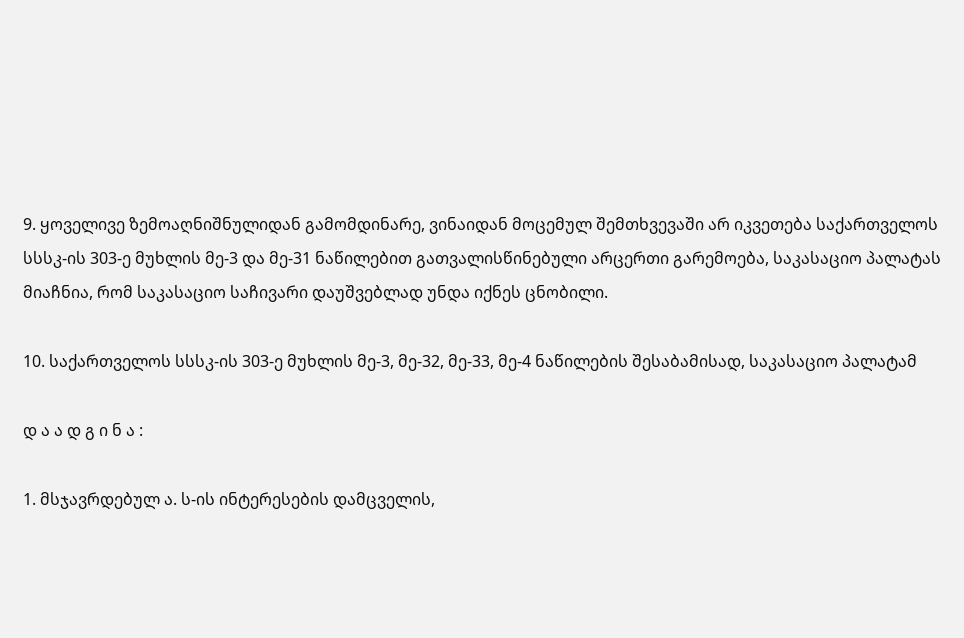9. ყოველივე ზემოაღნიშნულიდან გამომდინარე, ვინაიდან მოცემულ შემთხვევაში არ იკვეთება საქართველოს სსსკ-ის 303-ე მუხლის მე-3 და მე-31 ნაწილებით გათვალისწინებული არცერთი გარემოება, საკასაციო პალატას მიაჩნია, რომ საკასაციო საჩივარი დაუშვებლად უნდა იქნეს ცნობილი.

10. საქართველოს სსსკ-ის 303-ე მუხლის მე-3, მე-32, მე-33, მე-4 ნაწილების შესაბამისად, საკასაციო პალატამ

დ ა ა დ გ ი ნ ა :

1. მსჯავრდებულ ა. ს-ის ინტერესების დამცველის,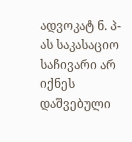ადვოკატ ნ. პ-ას საკასაციო საჩივარი არ იქნეს დაშვებული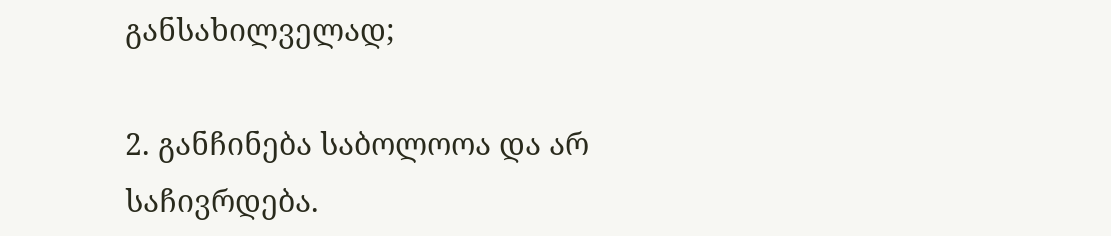განსახილველად;

2. განჩინება საბოლოოა და არ საჩივრდება.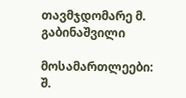თავმჯდომარე მ. გაბინაშვილი

მოსამართლეები: შ.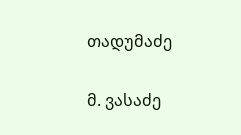თადუმაძე

მ. ვასაძე